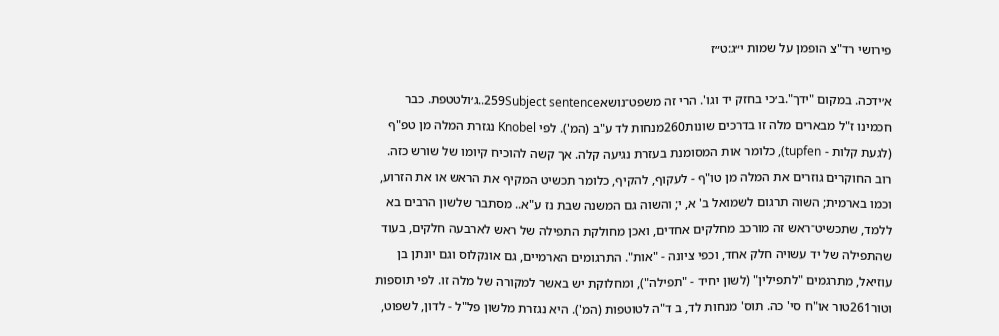פירושי רד"צ הופמן על שמות י״ג:ט״ז

א׳ידכה. במקום "ידך".ב׳כי בחזק יד וגו'. הרי זה משפט־נושא259Subject sentence..ג׳ולטטפת. כבר חכמינו ז"ל מבארים מלה זו בדרכים שונות260מנחות לד ע"ב (המ'). לפי Knobel נגזרת המלה מן טפ"ף (לגעת קלות - tupfen), כלומר אות המסומנת בעזרת נגיעה קלה. אך קשה להוכיח קיומו של שורש כזה. רוב החוקרים גוזרים את המלה מן טו"ף - לעקוף, להקיף, כלומר תכשיט המקיף את הראש או את הזרוע, וכמו בארמית; השוה תרגום לשמואל ב' א, י; והשוה גם המשנה שבת נז ע"א.. מסתבר שלשון הרבים בא ללמד, שתכשיט־ראש זה מורכב מחלקים אחדים, ואכן מחולקת התפילה של ראש לארבעה חלקים, בעוד שהתפילה של יד עשויה חלק אחד, וכפי ציונה - "אות". התרגומים הארמיים, גם אונקלוס וגם יונתן בן עוזיאל, מתרגמים "לתפילין" (לשון יחיד - "תפילה"), ומחלוקת יש באשר למקורה של מלה זו. לפי תוספות וטור261טור או"ח סי' כה. תוס' מנחות לד, ב ד"ה לטוטפות (המ'). היא נגזרת מלשון פל"ל - לדון, לשפוט,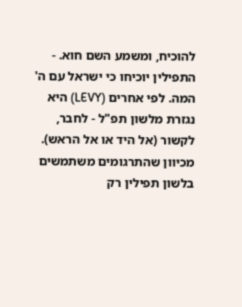להוכיח, ומשמע השם חוא. - התפילין יוכיחו כי ישראל עם ה' המה. לפי אחרים (LEVY) היא נגזרת מלשון תפ"ל - לחבר, לקשור (אל היד או אל הראש). מכיוון שהתרגומים משתמשים בלשון תפילין רק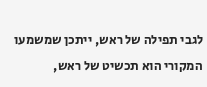לגבי תפילה של ראש, ייתכן שמשמעו המקורי הוא תכשיט של ראש,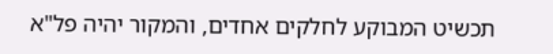תכשיט המבוקע לחלקים אחדים, והמקור יהיה פל"א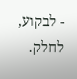- לבקוע, לחלק.